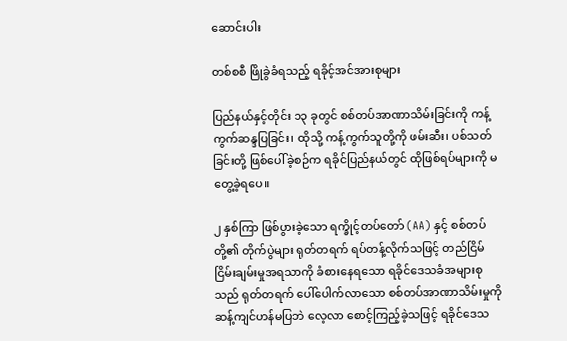ဆောင်းပါး

တစ်စစီ ဖြိုခွဲခံရသည့် ရခိုင့်အင်အားစုများ

ပြည်နယ်နှင့်တိုင်း ၁၃ ခုတွင် စစ်တပ်အာဏာသိမ်းခြင်းကို ကန့်ကွက်ဆန္ဒပြခြင်း၊ ထိုသို့ ကန့်ကွက်သူတို့ကို ဖမ်းဆီး၊ ပစ်သတ်ခြင်းတို့ ဖြစ်ပေါ်ခဲ့စဉ်က ရခိုင်ပြည်နယ်တွင် ထိုဖြစ်ရပ်များကို မတွေ့ခဲ့ရပေ။

၂ နှစ်ကြာ ဖြစ်ပွားခဲ့သော ရက္ခိုင့်တပ်တော် (AA) နှင့် စစ်တပ်တို့၏ တိုက်ပွဲများ ရုတ်တရက် ရပ်တန့်လိုက်သဖြင့် တည်ငြိမ် ငြိမ်းချမ်းမှုအရသာကို ခံစားနေရသော ရခိုင်ဒေသခံအများစုသည် ရုတ်တရက် ပေါ်ပေါက်လာသော စစ်တပ်အာဏာသိမ်းမှုကို ဆန့်ကျင်ဟန်မပြဘဲ လေ့လာ စောင့်ကြည့်ခဲ့သဖြင့် ရခိုင်ဒေသ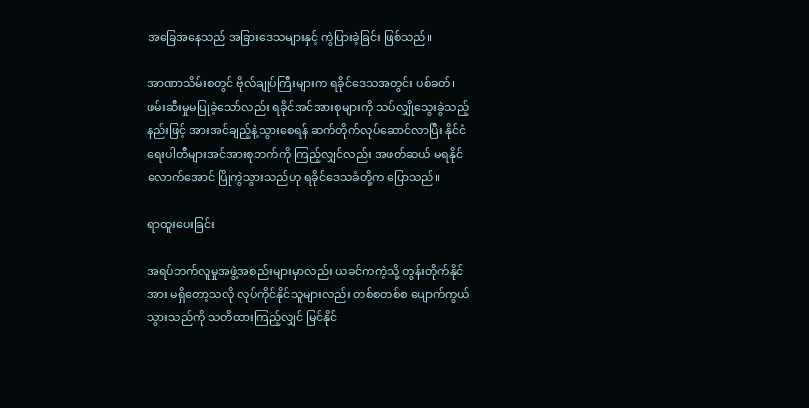အခြေအနေသည် အခြားဒေသများနှင့် ကွဲပြားခဲ့ခြင်း ဖြစ်သည်။

အာဏာသိမ်းစတွင် ဗိုလ်ချုပ်ကြီးများက ရခိုင်ဒေသအတွင်း ပစ်ခတ်၊ ဖမ်းဆီးမှုမပြုခဲ့သော်လည်း ရခိုင်အင်အားစုများကို သပ်လျှိုသွေးခွဲသည့်နည်းဖြင့် အားအင်ချည့်နဲ့သွားစေရန် ဆက်တိုက်လုပ်ဆောင်လာပြီး နိုင်ငံရေးပါတီများအင်အားစုဘက်ကို ကြည့်လျှင်လည်း အဖတ်ဆယ် မရနိုင်လောက်အောင် ပြိုကွဲသွားသည်ဟု ရခိုင်ဒေသခံတို့က ပြောသည်။

ရာထူးပေးခြင်း

အရပ်ဘက်လူမှုအဖွဲ့အစည်းများမှာလည်း ယခင်ကကဲ့သို့ တွန်းတိုက်နိုင်အား မရှိတော့သလို လုပ်ကိုင်နိုင်သူများလည်း တစ်စတစ်စ ပျောက်ကွယ်သွားသည်ကို သတိထားကြည့်လျှင် မြင်နိုင်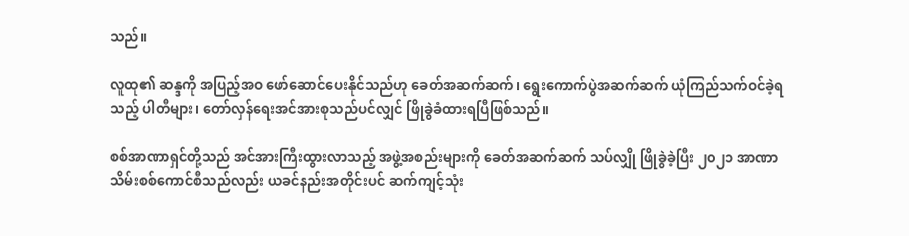သည်။

လူထု၏ ဆန္ဒကို အပြည့်အဝ ဖော်ဆောင်ပေးနိုင်သည်ဟု ခေတ်အဆက်ဆက်၊ ရွေးကောက်ပွဲအဆက်ဆက် ယုံကြည်သက်ဝင်ခဲ့ရသည့် ပါတီများ၊ တော်လှန်ရေးအင်အားစုသည်ပင်လျှင် ဖြိုခွဲခံထားရပြီဖြစ်သည်။

စစ်အာဏာရှင်တို့သည် အင်အားကြီးထွားလာသည့် အဖွဲ့အစည်းများကို ခေတ်အဆက်ဆက် သပ်လျှို ဖြိုခွဲခဲ့ပြီး ၂၀၂၁ အာဏာသိမ်းစစ်ကောင်စီသည်လည်း ယခင်နည်းအတိုင်းပင် ဆက်ကျင့်သုံး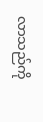လာသည်ကို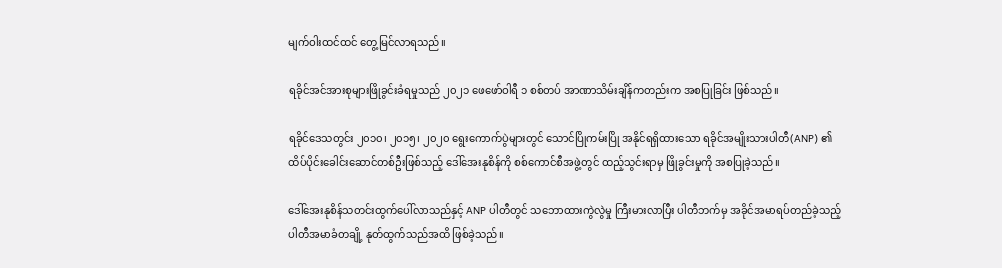မျက်ဝါးထင်ထင် တွေ့မြင်လာရသည်။

ရခိုင်အင်အားစုများဖြိုခွင်းခံရမှုသည် ၂၀၂၁ ဖေဖော်ဝါရီ ၁ စစ်တပ် အာဏာသိမ်းချိန်ကတည်းက အစပြုခြင်း ဖြစ်သည်။

ရခိုင်ဒေသတွင်း ၂၀၁၀၊ ၂၀၁၅၊ ၂၀၂၀ ရွေးကောက်ပွဲများတွင် သောင်ပြိုကမ်းပြို အနိုင်ရရှိထားသော ရခိုင်အမျိုးသားပါတီ(ANP) ၏ ထိပ်ပိုင်းခေါင်းဆောင်တစ်ဦးဖြစ်သည့် ဒေါ်အေးနုစိန်ကို စစ်ကောင်စီအဖွဲ့တွင် ထည့်သွင်းရာမှ ဖြိုခွင်းမှုကို အစပြုခဲ့သည်။

ဒေါ်အေးနုစိန်သတင်းထွက်ပေါ်လာသည်နှင့် ANP ပါတီတွင် သဘောထားကွဲလွဲမှု ကြီးမားလာပြီး ပါတီဘက်မှ အခိုင်အမာရပ်တည်ခဲ့သည့် ပါတီအမာခံတချို့ နုတ်ထွက်သည်အထိ ဖြစ်ခဲ့သည်။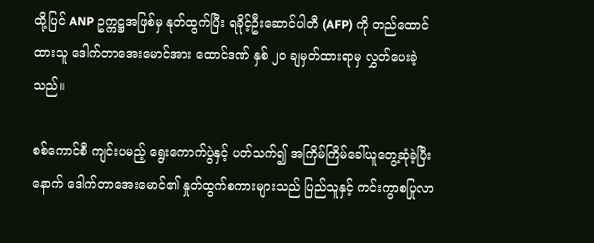ထို့ပြင် ANP ဥက္ကဋ္ဌအဖြစ်မှ နုတ်ထွက်ပြီး ရခိုင့်ဦးဆောင်ပါတီ (AFP) ကို တည်ထောင်ထားသူ ဒေါက်တာအေးမောင်အား ထောင်ဒဏ် နှစ် ၂၀ ချမှတ်ထားရာမှ လွှတ်ပေးခဲ့သည်။

စစ်ကောင်စီ ကျင်းပမည့် ရွေးကောက်ပွဲနှင့် ပတ်သက်၍ အကြိမ်ကြိမ်ခေါ်ယူတွေ့ဆုံခဲ့ပြီးနောက် ဒေါက်တာအေးမောင်၏ နှုတ်ထွက်စကားများသည် ပြည်သူနှင့် ကင်းကွာစပြုလာ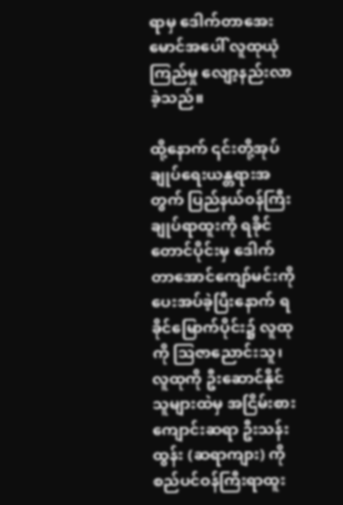ရာမှ ဒေါက်တာအေးမောင်အပေါ် လူထုယုံကြည်မှု လျော့နည်းလာခဲ့သည်။

ထို့နောက် ၎င်းတို့အုပ်ချုပ်ရေးယန္တရားအတွက် ပြည်နယ်ဝန်ကြီးချုပ်ရာထူးကို ရခိုင်တောင်ပိုင်းမှ ဒေါက်တာအောင်ကျော်မင်းကို ပေးအပ်ခဲ့ပြီးနောက် ရခိုင်မြောက်ပိုင်း၌ လူထုကို သြဇာညောင်းသူ၊ လူထုကို ဦးဆောင်နိုင်သူများထဲမှ အငြိမ်းစားကျောင်းဆရာ ဦးသန်းထွန်း (ဆရာကျား) ကို စည်ပင်ဝန်ကြီးရာထူး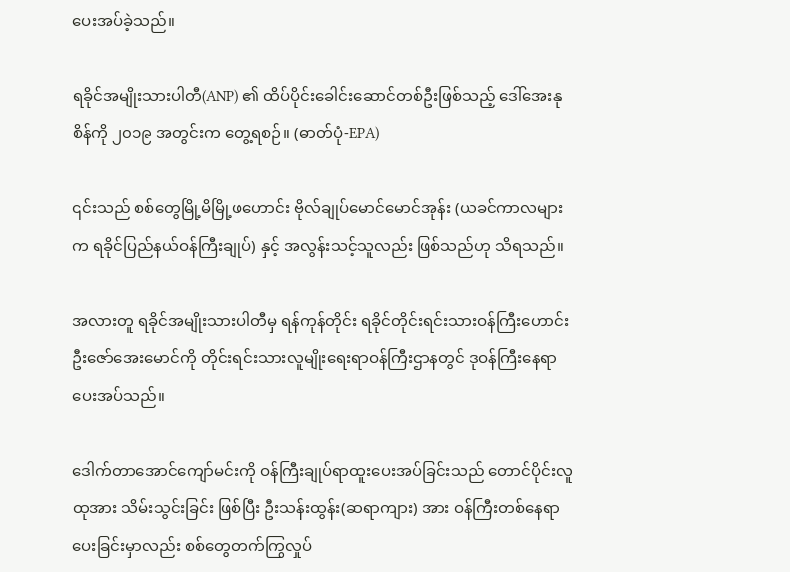ပေးအပ်ခဲ့သည်။

ရခိုင်အမျိုးသားပါတီ(ANP) ၏ ထိပ်ပိုင်းခေါင်းဆောင်တစ်ဦးဖြစ်သည့် ဒေါ်အေးနုစိန်ကို ၂၀၁၉ အတွင်းက တွေ့ရစဉ်။ (ဓာတ်ပုံ-EPA)

၎င်းသည် စစ်တွေမြို့မိမြို့ဖဟောင်း ဗိုလ်ချုပ်မောင်မောင်အုန်း (ယခင်ကာလများက ရခိုင်ပြည်နယ်ဝန်ကြီးချုပ်) နှင့် အလွန်းသင့်သူလည်း ဖြစ်သည်ဟု သိရသည်။

အလားတူ ရခိုင်အမျိုးသားပါတီမှ ရန်ကုန်တိုင်း ရခိုင်တိုင်းရင်းသားဝန်ကြီးဟောင်း ဦးဇော်အေးမောင်ကို တိုင်းရင်းသားလူမျိုးရေးရာဝန်ကြီးဌာနတွင် ဒုဝန်ကြီးနေရာ ပေးအပ်သည်။

ဒေါက်တာအောင်ကျော်မင်းကို ဝန်ကြီးချုပ်ရာထူးပေးအပ်ခြင်းသည် တောင်ပိုင်းလူထုအား သိမ်းသွင်းခြင်း ဖြစ်ပြီး ဦးသန်းထွန်း(ဆရာကျား) အား ဝန်ကြီးတစ်နေရာပေးခြင်းမှာလည်း စစ်တွေတက်ကြွလှုပ်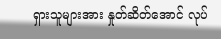ရှားသူများအား နှုတ်ဆိတ်အောင် လုပ်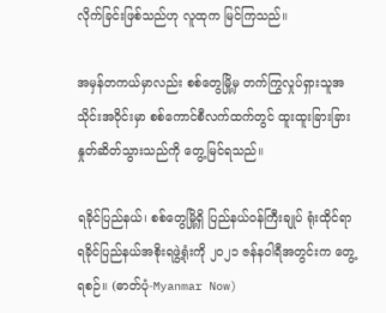လိုက်ခြင်းဖြစ်သည်ဟု လူထုက မြင်ကြသည်။

အမှန်တကယ်မှာလည်း စစ်တွေမြို့မှ တက်ကြွလှုပ်ရှားသူအသိုင်းအဝိုင်းမှာ စစ်ကောင်စီလက်ထက်တွင် ထူးထူးခြားခြားနှုတ်ဆိတ်သွားသည်ကို တွေ့မြင်ရသည်။

ရခိုင်ပြည်နယ်၊ စစ်တွေမြို့ရှိ ပြည်နယ်ဝန်ကြီးချုပ် ရုံးထိုင်ရာ ရခိုင်ပြည်နယ်အစိုးရဖွဲ့ရုံးကို ၂၀၂၁ ဇန်နဝါရီအတွင်းက တွေ့ရစဉ်။ (ဓာတ်ပုံ-Myanmar Now)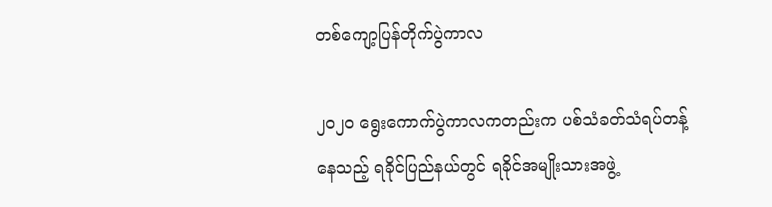တစ်ကျော့ပြန်တိုက်ပွဲကာလ

၂၀၂၀ ရွေးကောက်ပွဲကာလကတည်းက ပစ်သံခတ်သံရပ်တန့်နေသည့် ရခိုင်ပြည်နယ်တွင် ရခိုင်အမျိုးသားအဖွဲ့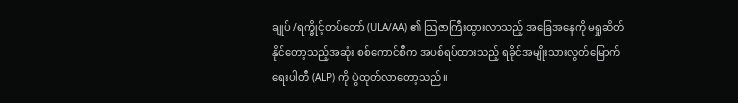ချုပ် /ရက္ခိုင့်တပ်တော် (ULA/AA) ၏ သြဇာကြီးထွားလာသည့် အခြေအနေကို မရှုဆိတ်နိုင်တော့သည့်အဆုံး စစ်ကောင်စီက အပစ်ရပ်ထားသည့် ရခိုင်အမျိုးသားလွတ်မြောက်ရေးပါတီ (ALP) ကို ပွဲထုတ်လာတော့သည်။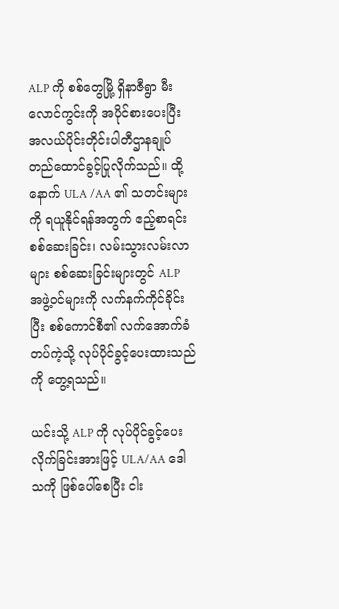ALP ကို စစ်တွေမြို့ ရှိနာဇီရွာ မီးလောင်ကွင်းကို အပိုင်စားပေးပြီး အလယ်ပိုင်းတိုင်းပါတီဌာနချုပ် တည်ထောင်ခွင့်ပြုလိုက်သည်။ ထို့နောက် ULA /AA ၏ သတင်းများကို ရယူနိုင်ရန်အတွက် ဧည့်စာရင်းစစ်ဆေးခြင်း၊ လမ်းသွားလမ်းလာများ စစ်ဆေးခြင်းများတွင် ALP  အဖွဲ့ဝင်များကို လက်နက်ကိုင်ခိုင်းပြီး စစ်ကောင်စီ၏ လက်အောက်ခံတပ်ကဲ့သို့ လုပ်ပိုင်ခွင့်ပေးထားသည်ကို တွေ့ရသည်။

ယင်းသို့ ALP ကို လုပ်ပိုင်ခွင့်ပေးလိုက်ခြင်းအားဖြင့် ULA/AA ဒေါသကို ဖြစ်ပေါ်စေပြီး ငါး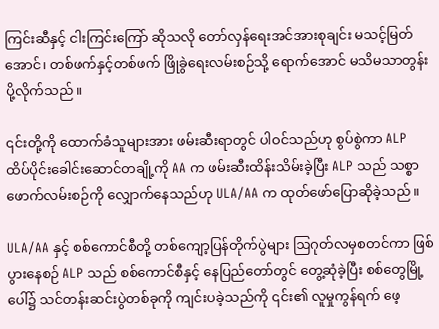ကြင်းဆီနှင့် ငါးကြင်းကြော် ဆိုသလို တော်လှန်ရေးအင်အားစုချင်း မသင့်မြတ်အောင်၊ တစ်ဖက်နှင့်တစ်ဖက် ဖြိုခွဲရေးလမ်းစဉ်သို့ ရောက်အောင် မသိမသာတွန်းပို့လိုက်သည်။

၎င်းတို့ကို ထောက်ခံသူများအား ဖမ်းဆီးရာတွင် ပါဝင်သည်ဟု စွပ်စွဲကာ ALP ထိပ်ပိုင်းခေါင်းဆောင်တချို့ကို AA က ဖမ်းဆီးထိန်းသိမ်းခဲ့ပြီး ALP သည် သစ္စာဖောက်လမ်းစဉ်ကို လျှောက်နေသည်ဟု ULA/AA က ထုတ်ဖော်ပြောဆိုခဲ့သည်။

ULA/AA နှင့် စစ်ကောင်စီတို့ တစ်ကျော့ပြန်တိုက်ပွဲများ ဩဂုတ်လမှစတင်ကာ ဖြစ်ပွားနေစဉ် ALP သည် စစ်ကောင်စီနှင့် နေပြည်တော်တွင် တွေ့ဆုံခဲ့ပြီး စစ်တွေမြို့ပေါ်၌ သင်တန်းဆင်းပွဲတစ်ခုကို ကျင်းပခဲ့သည်ကို ၎င်း၏ လူမှုကွန်ရက် ဖေ့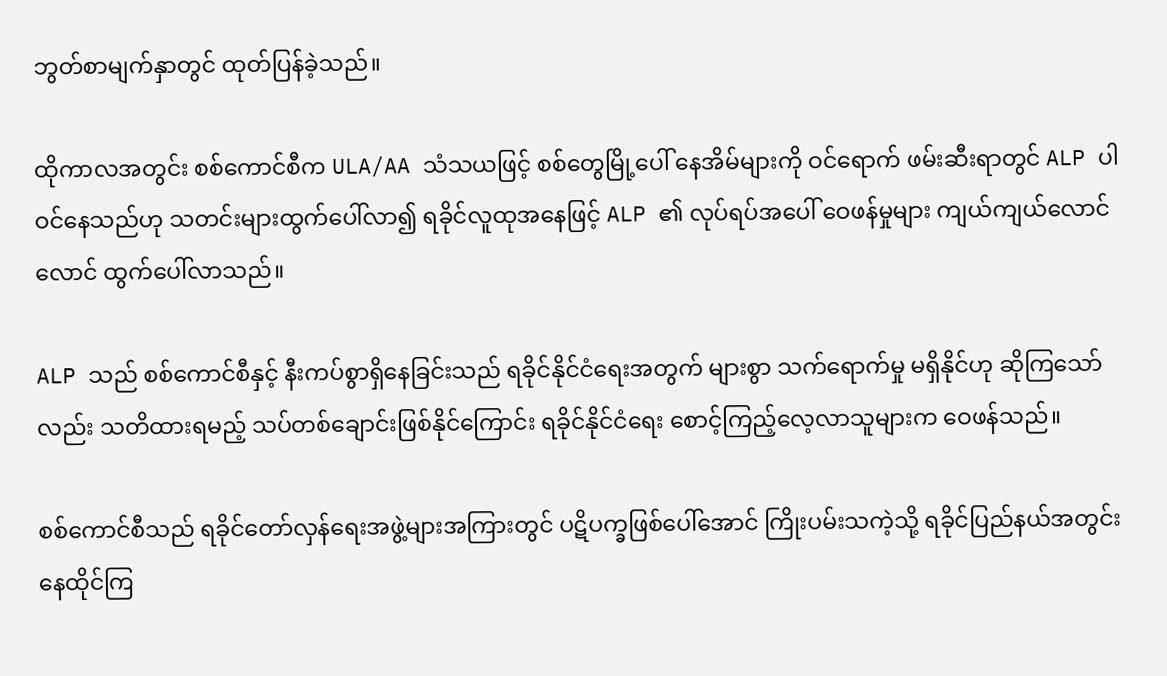ဘွတ်စာမျက်နှာတွင် ထုတ်ပြန်ခဲ့သည်။

ထိုကာလအတွင်း စစ်ကောင်စီက ULA/AA သံသယဖြင့် စစ်တွေမြို့ပေါ် နေအိမ်များကို ဝင်ရောက် ဖမ်းဆီးရာတွင် ALP ပါဝင်နေသည်ဟု သတင်းများထွက်ပေါ်လာ၍ ရခိုင်လူထုအနေဖြင့် ALP ၏ လုပ်ရပ်အပေါ် ဝေဖန်မှုများ ကျယ်ကျယ်လောင်လောင် ထွက်ပေါ်လာသည်။

ALP သည် စစ်ကောင်စီနှင့် နီးကပ်စွာရှိနေခြင်းသည် ရခိုင်နိုင်ငံရေးအတွက် များစွာ သက်ရောက်မှု မရှိနိုင်ဟု ဆိုကြသော်လည်း သတိထားရမည့် သပ်တစ်ချောင်းဖြစ်နိုင်ကြောင်း ရခိုင်နိုင်ငံရေး စောင့်ကြည့်လေ့လာသူများက ဝေဖန်သည်။

စစ်ကောင်စီသည် ရခိုင်တော်လှန်ရေးအဖွဲ့များအကြားတွင် ပဋိပက္ခဖြစ်ပေါ်အောင် ကြိုးပမ်းသကဲ့သို့ ရခိုင်ပြည်နယ်အတွင်း နေထိုင်ကြ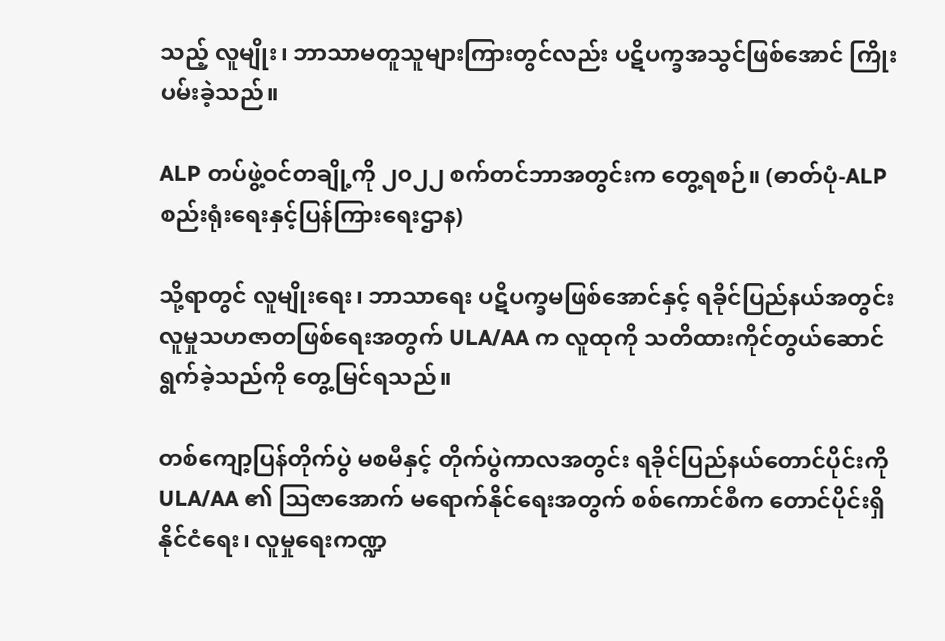သည့် လူမျိုး၊ ဘာသာမတူသူများကြားတွင်လည်း ပဋိပက္ခအသွင်ဖြစ်အောင် ကြိုးပမ်းခဲ့သည်။

ALP တပ်ဖွဲ့ဝင်တချို့ကို ၂၀၂၂ စက်တင်ဘာအတွင်းက တွေ့ရစဉ်။ (ဓာတ်ပုံ-ALP စည်းရုံးရေးနှင့်ပြန်ကြားရေးဌာန)

သို့ရာတွင် လူမျိုးရေး၊ ဘာသာရေး ပဋိပက္ခမဖြစ်အောင်နှင့် ရခိုင်ပြည်နယ်အတွင်း လူမှုသဟဇာတဖြစ်ရေးအတွက် ULA/AA က လူထုကို သတိထားကိုင်တွယ်ဆောင်ရွက်ခဲ့သည်ကို တွေ့မြင်ရသည်။

တစ်ကျော့ပြန်တိုက်ပွဲ မစမီနှင့် တိုက်ပွဲကာလအတွင်း ရခိုင်ပြည်နယ်တောင်ပိုင်းကို  ULA/AA ၏ သြဇာအောက် မရောက်နိုင်ရေးအတွက် စစ်ကောင်စီက တောင်ပိုင်းရှိ နိုင်ငံရေး၊ လူမှုရေးကဏ္ဍ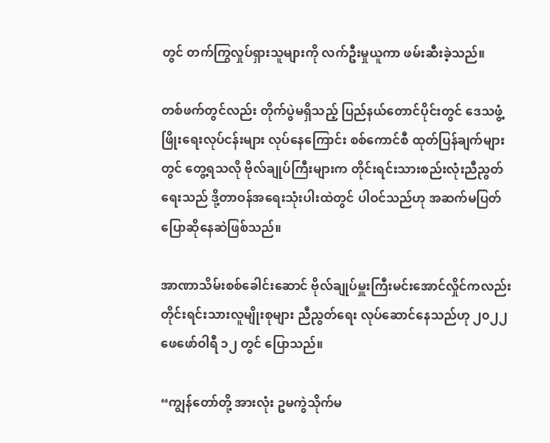တွင် တက်ကြွလှုပ်ရှားသူများကို လက်ဦးမှုယူကာ ဖမ်းဆီးခဲ့သည်။

တစ်ဖက်တွင်လည်း တိုက်ပွဲမရှိသည့် ပြည်နယ်တောင်ပိုင်းတွင် ဒေသဖွံ့ဖြိုးရေးလုပ်ငန်းများ လုပ်နေကြောင်း စစ်ကောင်စီ ထုတ်ပြန်ချက်များတွင် တွေ့ရသလို ဗိုလ်ချုပ်ကြီးများက တိုင်းရင်းသားစည်းလုံးညီညွတ်ရေးသည် ဒို့တာဝန်အရေးသုံးပါးထဲတွင် ပါဝင်သည်ဟု အဆက်မပြတ် ပြောဆိုနေဆဲဖြစ်သည်။

အာဏာသိမ်းစစ်ခေါင်းဆောင် ဗိုလ်ချုပ်မှူးကြီးမင်းအောင်လှိုင်ကလည်း တိုင်းရင်းသားလူမျိုးစုများ ညီညွတ်ရေး လုပ်ဆောင်နေသည်ဟု ၂၀၂၂ ဖေဖော်ဝါရီ ၁၂ တွင် ပြောသည်။

“ကျွန်တော်တို့ အားလုံး ဥမကွဲသိုက်မ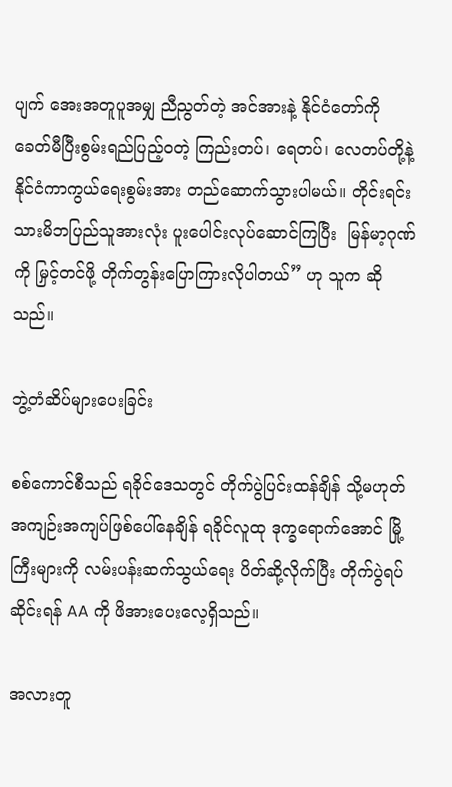ပျက် အေးအတူပူအမျှ ညီညွတ်တဲ့ အင်အားနဲ့ နိုင်ငံတော်ကို ခေတ်မီပြီးစွမ်းရည်ပြည့်ဝတဲ့ ကြည်းတပ်၊ ရေတပ်၊ လေတပ်တို့နဲ့ နိုင်ငံကာကွယ်ရေးစွမ်းအား တည်ဆောက်သွားပါမယ်။ တိုင်းရင်းသားမိဘပြည်သူအားလုံး ပူးပေါင်းလုပ်ဆောင်ကြပြီး  မြန်မာ့ဂုဏ်ကို မြှင့်တင်ဖို့ တိုက်တွန်းပြောကြားလိုပါတယ်” ဟု သူက ဆိုသည်။

ဘွဲ့တံဆိပ်များပေးခြင်း

စစ်ကောင်စီသည် ရခိုင်ဒေသတွင် တိုက်ပွဲပြင်းထန်ချိန် သို့မဟုတ် အကျဉ်းအကျပ်ဖြစ်ပေါ်နေချိန် ရခိုင်လူထု ဒုက္ခရောက်အောင် မြို့ကြီးများကို လမ်းပန်းဆက်သွယ်ရေး ပိတ်ဆို့လိုက်ပြီး တိုက်ပွဲရပ်ဆိုင်းရန် AA ကို ဖိအားပေးလေ့ရှိသည်။

အလားတူ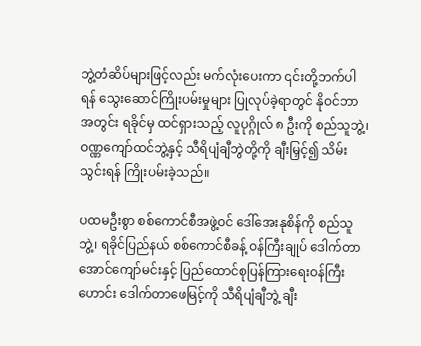ဘွဲ့တံဆိပ်များဖြင့်လည်း မက်လုံးပေးကာ ၎င်းတို့ဘက်ပါရန် သွေးဆောင်ကြိုးပမ်းမှုများ ပြုလုပ်ခဲ့ရာတွင် နိုဝင်ဘာအတွင်း ရခိုင်မှ ထင်ရှားသည့် လူပုဂ္ဂိုလ် ၈ ဦးကို စည်သူဘွဲ့၊ ဝဏ္ဏကျော်ထင်ဘွဲ့နှင့် သီရိပျံချီဘွဲတို့ကို ချီးမြှင့်၍ သိမ်းသွင်းရန် ကြိုးပမ်းခဲ့သည်။

ပထမဦးစွာ စစ်ကောင်စီအဖွဲ့ဝင် ဒေါ်အေးနုစိန်ကို စည်သူဘွဲ့၊ ရခိုင်ပြည်နယ် စစ်ကောင်စီခန့် ဝန်ကြီးချုပ် ဒေါက်တာအောင်ကျော်မင်းနှင့် ပြည်ထောင်စုပြန်ကြားရေးဝန်ကြီးဟောင်း ဒေါက်တာဖေမြင့်ကို သီရိပျံချီဘွဲ့ ချီး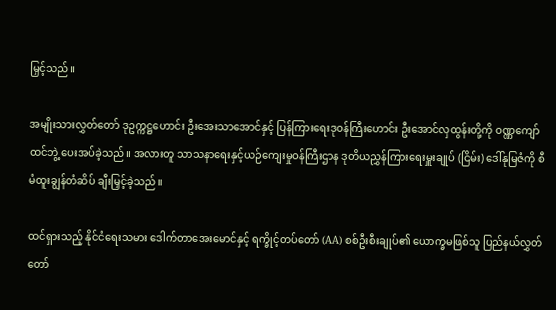မြှင့်သည်။

အမျိုးသားလွှတ်တော် ဒုဥက္ကဋ္ဌဟောင်း ဦးအေးသာအောင်နှင့် ပြန်ကြားရေးဒုဝန်ကြီးဟောင်း ဦးအောင်လှထွန်းတို့ကို ဝဏ္ဏကျော်ထင်ဘွဲ့ ပေးအပ်ခဲ့သည်။ အလားတူ သာသနာရေးနှင့်ယဉ်ကျေးမှုဝန်ကြီးဌာန ဒုတိယညွှန်ကြားရေးမှူးချုပ် (ငြိမ်း) ဒေါ်နုမြဇံကို စီမံထူးချွန်တံဆိပ် ချီးမြှင့်ခဲ့သည်။

ထင်ရှားသည့် နိုင်ငံရေးသမား ဒေါက်တာအေးမောင်နှင့် ရက္ခိုင့်တပ်တော် (AA) စစ်ဦးစီးချုပ်၏ ယောက္ခမဖြစ်သူ ပြည်နယ်လွှတ်တော်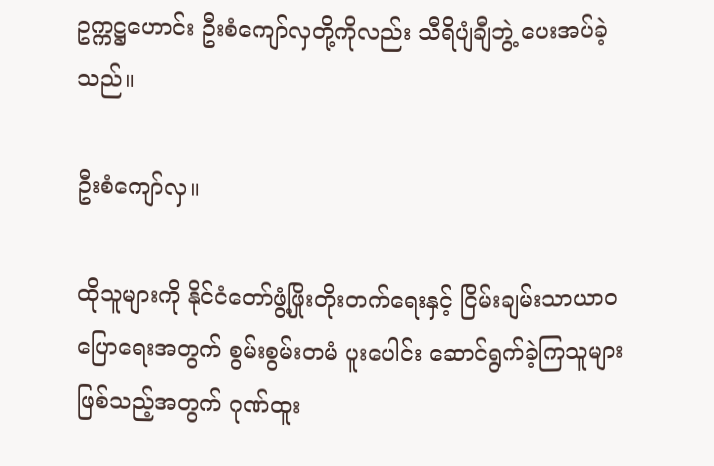ဥက္ကဋ္ဌဟောင်း ဦးစံကျော်လှတို့ကိုလည်း သီရိပျံချီဘွဲ့ ပေးအပ်ခဲ့သည်။

ဦးစံကျော်လှ။

ထိုသူများကို နိုင်ငံတော်ဖွံ့ဖြိုးတိုးတက်ရေးနှင့် ငြိမ်းချမ်းသာယာဝပြောရေးအတွက် စွမ်းစွမ်းတမံ ပူးပေါင်း ဆောင်ရွက်ခဲ့ကြသူများဖြစ်သည့်အတွက် ဂုဏ်ထူး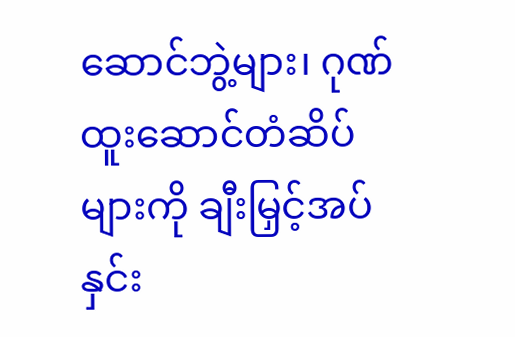ဆောင်ဘွဲ့များ၊ ဂုဏ်ထူးဆောင်တံဆိပ်များကို ချီးမြှင့်အပ်နှင်း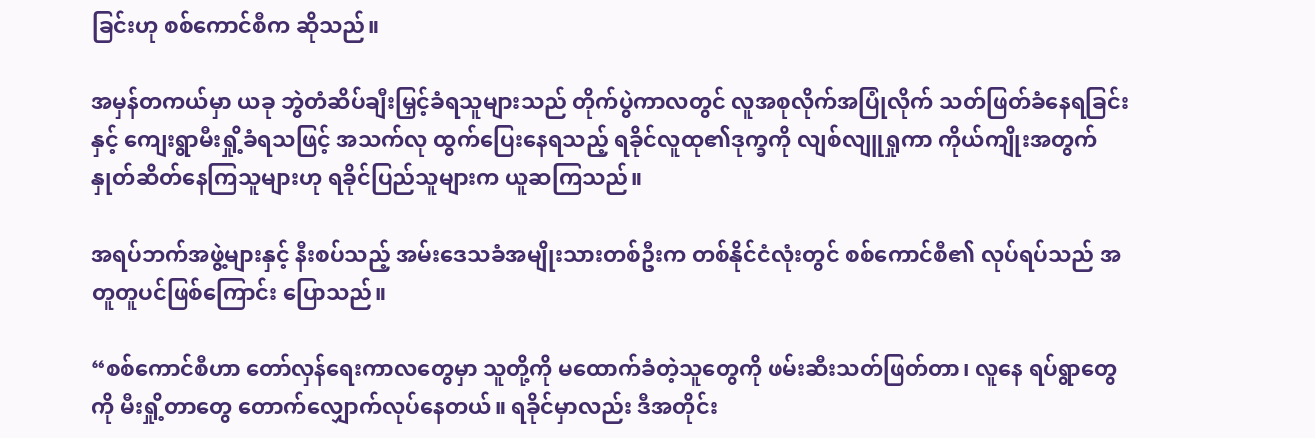ခြင်းဟု စစ်ကောင်စီက ဆိုသည်။

အမှန်တကယ်မှာ ယခု ဘွဲတံဆိပ်ချီးမြှင့်ခံရသူများသည် တိုက်ပွဲကာလတွင် လူအစုလိုက်အပြုံလိုက် သတ်ဖြတ်ခံနေရခြင်းနှင့် ကျေးရွာမီးရှို့ခံရသဖြင့် အသက်လု ထွက်ပြေးနေရသည့် ရခိုင်လူထု၏ဒုက္ခကို လျစ်လျူရှုကာ ကိုယ်ကျိုးအတွက် နှုတ်ဆိတ်နေကြသူများဟု ရခိုင်ပြည်သူများက ယူဆကြသည်။

အရပ်ဘက်အဖွဲ့များနှင့် နီးစပ်သည့် အမ်းဒေသခံအမျိုးသားတစ်ဦးက တစ်နိုင်ငံလုံးတွင် စစ်ကောင်စီ၏ လုပ်ရပ်သည် အတူတူပင်ဖြစ်ကြောင်း ပြောသည်။

“စစ်ကောင်စီဟာ တော်လှန်ရေးကာလတွေမှာ သူတို့ကို မထောက်ခံတဲ့သူတွေကို ဖမ်းဆီးသတ်ဖြတ်တာ၊ လူနေ ရပ်ရွာတွေကို မီးရှို့တာတွေ တောက်လျှောက်လုပ်နေတယ်။ ရခိုင်မှာလည်း ဒီအတိုင်း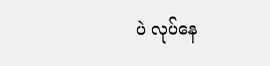ပဲ လုပ်နေ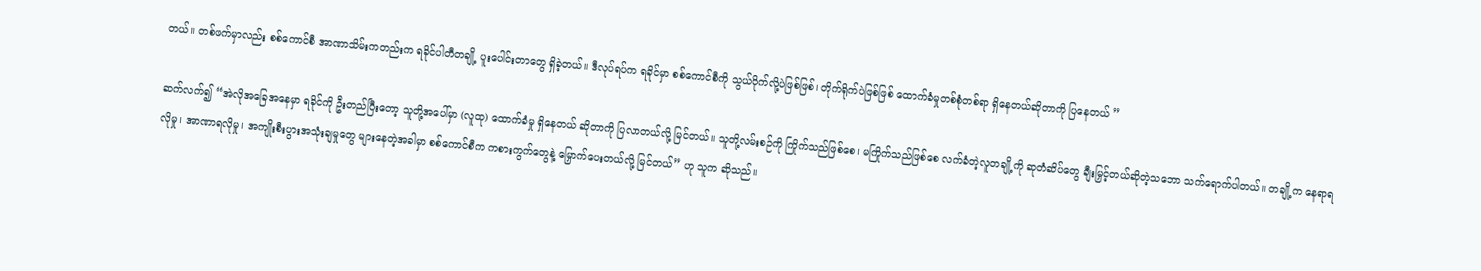တယ်။ တစ်ဖက်မှာလည်း စစ်ကောင်စီ အာဏာသိမ်းကတည်းက ရခိုင်ပါတီတချို့ ပူးပေါင်းတာတွေ ရှိခဲ့တယ်။ ဒီလုပ်ရပ်က ရခိုင်မှာ စစ်ကောင်စီကို သွယ်ဝိုက်လို့ပဲဖြစ်ဖြစ်၊ တိုက်ရိုက်ပဲဖြစ်ဖြစ် ထောက်ခံမှုတစ်စုံတစ်ရာ ရှိနေတယ်ဆိုတာကို ပြနေတယ် ”

ဆက်လက်၍ “အဲလိုအခြေအနေမှာ ရခိုင်ကို ဦးတည်ပြီးတော့ သူတို့အပေါ်မှာ (လူထု) ထောက်ခံမှု ရှိနေတယ် ဆိုတာကို ပြလာတယ်လို့ မြင်တယ်။ သူတို့လမ်းစဉ်ကို ကြိုက်သည်ဖြစ်စေ၊ မကြိုက်သည်ဖြစ်စေ လက်ခံတဲ့လူတချို့ကို ဆုတံဆိပ်တွေ ချီးမြှင့်တယ်ဆိုတဲ့သဘော သက်ရောက်ပါတယ်။ တချို့က နေရာရလိုမှု၊ အာဏာရလိုမှု၊ အကျိုးစီးပွားအသုံးချမှုတွေ များနေတဲ့အခါမှာ စစ်ကောင်စီက ကစားကွက်တွေနဲ့ မြှောက်ပေးတယ်လို့ မြင်တယ်” ဟု သူက ဆိုသည်။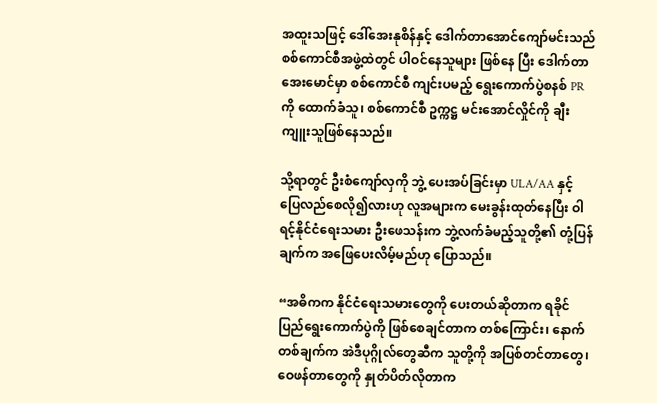အထူးသဖြင့် ဒေါ်အေးနုစိန်နှင့် ဒေါက်တာအောင်ကျော်မင်းသည် စစ်ကောင်စီအဖွဲ့ထဲတွင် ပါဝင်နေသူများ ဖြစ်နေ ပြီး ဒေါက်တာအေးမောင်မှာ စစ်ကောင်စီ ကျင်းပမည့် ရွေးကောက်ပွဲစနစ် PR ကို ထောက်ခံသူ၊ စစ်ကောင်စီ ဥက္ကဋ္ဌ မင်းအောင်လှိုင်ကို ချီးကျူးသူဖြစ်နေသည်။

သို့ရာတွင် ဦးစံကျော်လှကို ဘွဲ့ ပေးအပ်ခြင်းမှာ ULA/AA နှင့် ပြေလည်စေလို၍လားဟု လူအများက မေးခွန်းထုတ်နေပြီး ဝါရင့်နိုင်ငံရေးသမား ဦးဖေသန်းက ဘွဲ့လက်ခံမည့်သူတို့၏ တုံ့ပြန်ချက်က အဖြေပေးလိမ့်မည်ဟု ပြောသည်။

“အဓိကက နိုင်ငံရေးသမားတွေကို ပေးတယ်ဆိုတာက ရခိုင်ပြည်ရွေးကောက်ပွဲကို ဖြစ်စေချင်တာက တစ်ကြောင်း၊ နောက်တစ်ချက်က အဲဒီပုဂ္ဂိုလ်တွေဆီက သူတို့ကို အပြစ်တင်တာတွေ၊ ဝေဖန်တာတွေကို နှုတ်ပိတ်လိုတာက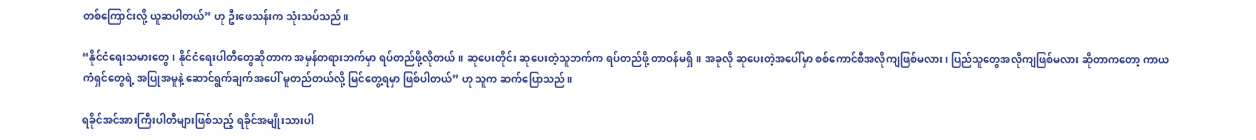တစ်ကြောင်းလို့ ယူဆပါတယ်” ဟု ဦးဖေသန်းက သုံးသပ်သည်။

“နိုင်ငံရေးသမားတွေ၊ နိုင်ငံရေးပါတီတွေဆိုတာက အမှန်တရားဘက်မှာ ရပ်တည်ဖို့လိုတယ်။ ဆုပေးတိုင်း ဆုပေးတဲ့သူဘက်က ရပ်တည်ဖို့ တာဝန်မရှိ။ အခုလို ဆုပေးတဲ့အပေါ်မှာ စစ်ကောင်စီအလိုကျဖြစ်မလား၊ ပြည်သူတွေအလိုကျဖြစ်မလား ဆိုတာကတော့ ကာယကံရှင်တွေရဲ့ အပြုအမူနဲ့ ဆောင်ရွက်ချက်အပေါ် မူတည်တယ်လို့ မြင်တွေ့ရမှာ ဖြစ်ပါတယ်” ဟု သူက ဆက်ပြောသည်။

ရခိုင်အင်အားကြီးပါတီများဖြစ်သည့် ရခိုင်အမျိုးသားပါ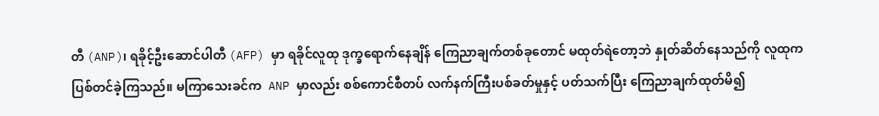တီ (ANP)၊ ရခိုင့်ဦးဆောင်ပါတီ (AFP) မှာ ရခိုင်လူထု ဒုက္ခရောက်နေချိန် ကြေညာချက်တစ်ခုတောင် မထုတ်ရဲတော့ဘဲ နှုတ်ဆိတ်နေသည်ကို လူထုက ပြစ်တင်ခဲ့ကြသည်။ မကြာသေးခင်က  ANP မှာလည်း စစ်ကောင်စီတပ် လက်နက်ကြီးပစ်ခတ်မှုနှင့် ပတ်သက်ပြီး ကြေညာချက်ထုတ်မိ၍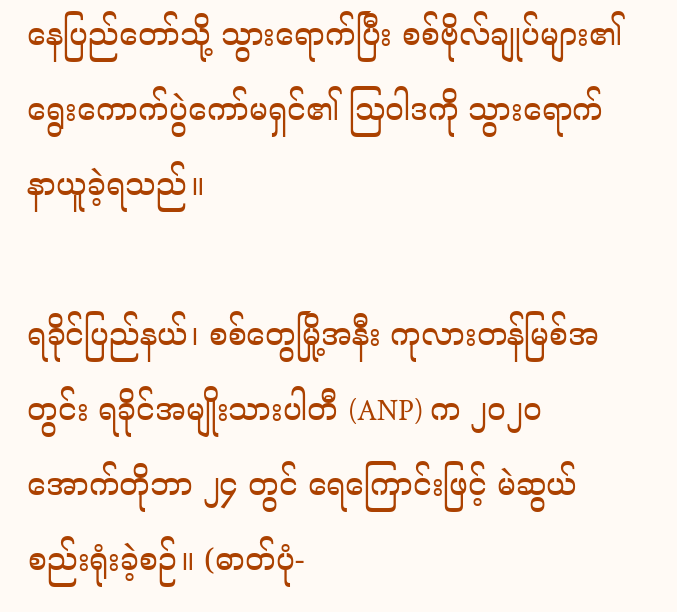နေပြည်တော်သို့ သွားရောက်ပြီး စစ်ဗိုလ်ချုပ်များ၏ ရွေးကောက်ပွဲကော်မရှင်၏ သြဝါဒကို သွားရောက် နာယူခဲ့ရသည်။

ရခိုင်ပြည်နယ်၊ စစ်တွေမြို့အနီး ကုလားတန်မြစ်အတွင်း ရခိုင်အမျိုးသားပါတီ (ANP) က ၂၀၂၀ အောက်တိုဘာ ၂၄ တွင် ရေကြောင်းဖြင့် မဲဆွယ်စည်းရုံးခဲ့စဉ်။ (ဓာတ်ပုံ-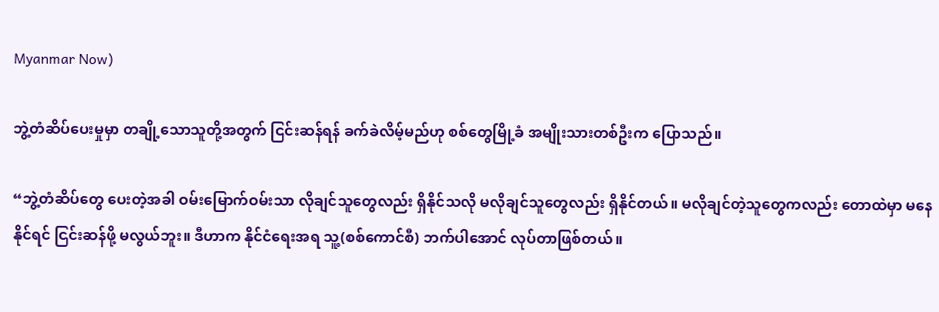Myanmar Now)

ဘွဲ့တံဆိပ်ပေးမှုမှာ တချို့သောသူတို့အတွက် ငြင်းဆန်ရန် ခက်ခဲလိမ့်မည်ဟု စစ်တွေမြို့ခံ အမျိုးသားတစ်ဦးက ပြောသည်။

“ဘွဲ့တံဆိပ်တွေ ပေးတဲ့အခါ ဝမ်းမြောက်ဝမ်းသာ လိုချင်သူတွေလည်း ရှိနိုင်သလို မလိုချင်သူတွေလည်း ရှိနိုင်တယ်။ မလိုချင်တဲ့သူတွေကလည်း တောထဲမှာ မနေနိုင်ရင် ငြင်းဆန်ဖို့ မလွယ်ဘူး။ ဒီဟာက နိုင်ငံရေးအရ သူ့(စစ်ကောင်စီ) ဘက်ပါအောင် လုပ်တာဖြစ်တယ်။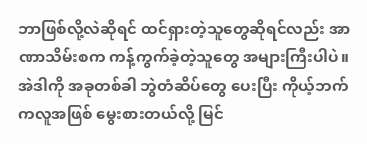ဘာဖြစ်လို့လဲဆိုရင် ထင်ရှားတဲ့သူတွေဆိုရင်လည်း အာဏာသိမ်းစက ကန့်ကွက်ခဲ့တဲ့သူတွေ အများကြီးပါပဲ။ အဲဒါကို အခုတစ်ခါ ဘွဲတံဆိပ်တွေ ပေးပြီး ကိုယ့်ဘက်ကလူအဖြစ် မွေးစားတယ်လို့ မြင်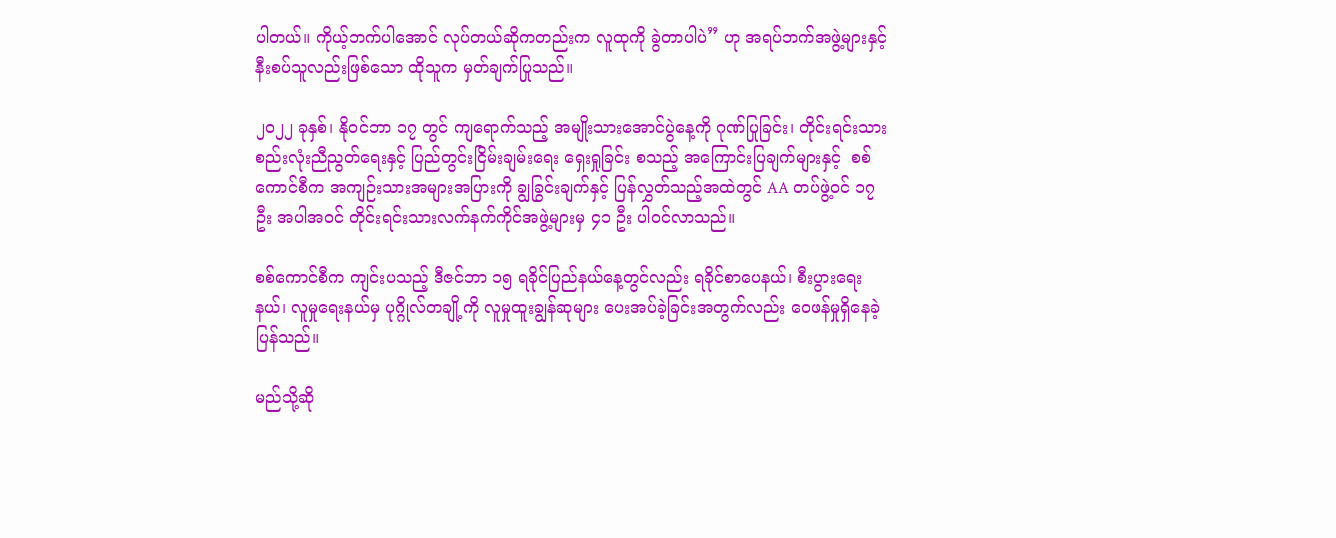ပါတယ်။ ကိုယ့်ဘက်ပါအောင် လုပ်တယ်ဆိုကတည်းက လူထုကို ခွဲတာပါပဲ” ဟု အရပ်ဘက်အဖွဲ့များနှင့် နီးစပ်သူလည်းဖြစ်သော ထိုသူက မှတ်ချက်ပြုသည်။

၂၀၂၂ ခုနှစ်၊ နိုဝင်ဘာ ၁၇ တွင် ကျရောက်သည့် အမျိုးသားအောင်ပွဲနေ့ကို ဂုဏ်ပြုခြင်း၊ တိုင်းရင်းသားစည်းလုံးညီညွတ်ရေးနှင့် ပြည်တွင်းငြိမ်းချမ်းရေး ရှေးရှုခြင်း စသည့် အကြောင်းပြချက်များနှင့်  စစ်ကောင်စီက အကျဉ်းသားအများအပြားကို ချွခြွင်းချက်နှင့် ပြန်လွှတ်သည့်အထဲတွင် AA တပ်ဖွဲ့ဝင် ၁၇ ဦး အပါအဝင် တိုင်းရင်းသားလက်နက်ကိုင်အဖွဲ့များမှ ၄၁ ဦး ပါဝင်လာသည်။

စစ်ကောင်စီက ကျင်းပသည့် ဒီဇင်ဘာ ၁၅ ရခိုင်ပြည်နယ်နေ့တွင်လည်း ရခိုင်စာပေနယ်၊ စီးပွားရေးနယ်၊ လူမှုရေးနယ်မှ ပုဂ္ဂိုလ်တချို့ကို လူမှုထူးချွန်ဆုများ ပေးအပ်ခဲ့ခြင်းအတွက်လည်း ဝေဖန်မှုရှိနေခဲ့ပြန်သည်။

မည်သို့ဆို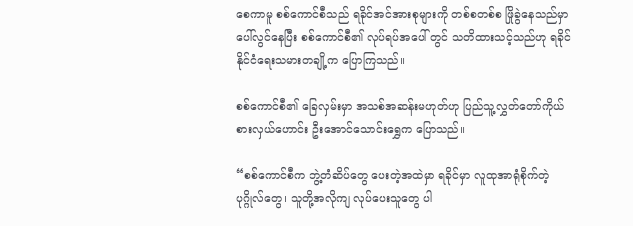စေကာမူ စစ်ကောင်စီသည် ရခိုင်အင်အားစုများကို တစ်စတစ်စ ဖြိုခွဲနေသည်မှာ ပေါ်လွင်နေပြီး စစ်ကောင်စီ၏ လုပ်ရပ်အပေါ် တွင် သတိထားသင့်သည်ဟု ရခိုင်နိုင်ငံရေးသမားတချို့က ပြောကြသည်။

စစ်ကောင်စီ၏ ခြေလှမ်းမှာ အသစ်အဆန်းမဟုတ်ဟု ပြည်သူ့လွှတ်တော်ကိုယ်စားလှယ်ဟောင်း ဦးအောင်သောင်းရွှေက ပြောသည်။

“စစ်ကောင်စီက ဘွဲ့တံဆိပ်တွေ ပေးတဲ့အထဲမှာ ရခိုင်မှာ လူထုအာရုံစိုက်တဲ့ပုဂ္ဂိုလ်တွေ၊ သူတို့အလိုကျ လုပ်ပေးသူတွေ ပါ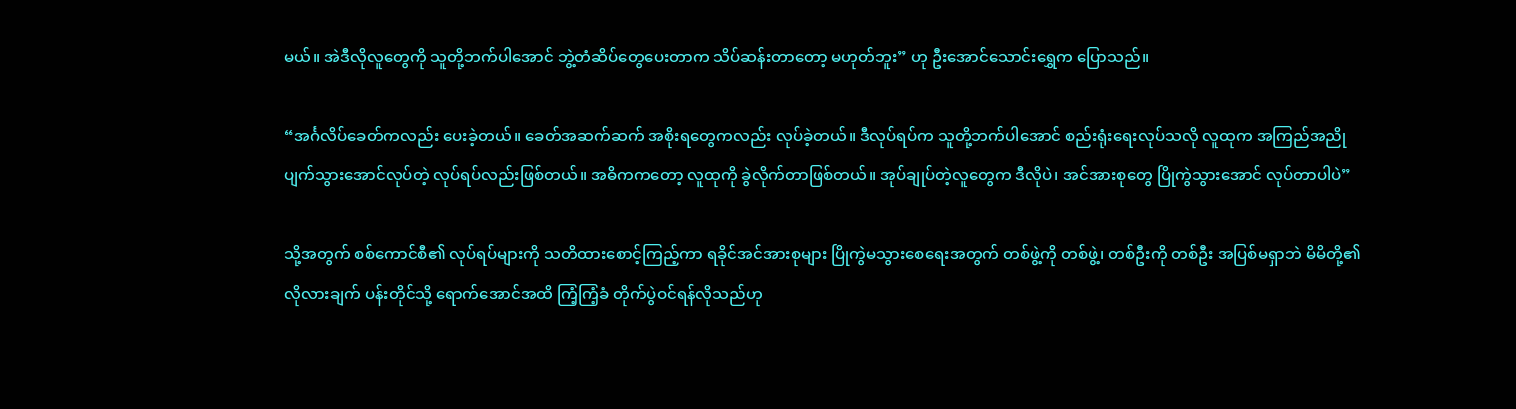မယ်။ အဲဒီလိုလူတွေကို သူတို့ဘက်ပါအောင် ဘွဲ့တံဆိပ်တွေပေးတာက သိပ်ဆန်းတာတော့ မဟုတ်ဘူး” ဟု ဦးအောင်သောင်းရွှေက ပြောသည်။

“အင်္ဂလိပ်ခေတ်ကလည်း ပေးခဲ့တယ်။ ခေတ်အဆက်ဆက် အစိုးရတွေကလည်း လုပ်ခဲ့တယ်။ ဒီလုပ်ရပ်က သူတို့ဘက်ပါအောင် စည်းရုံးရေးလုပ်သလို လူထုက အကြည်အညိုပျက်သွားအောင်လုပ်တဲ့ လုပ်ရပ်လည်းဖြစ်တယ်။ အဓိကကတော့ လူထုကို ခွဲလိုက်တာဖြစ်တယ်။ အုပ်ချုပ်တဲ့လူတွေက ဒီလိုပဲ၊ အင်အားစုတွေ ပြိုကွဲသွားအောင် လုပ်တာပါပဲ”

သို့အတွက် စစ်ကောင်စီ၏ လုပ်ရပ်များကို သတိထားစောင့်ကြည့်ကာ ရခိုင်အင်အားစုများ ပြိုကွဲမသွားစေရေးအတွက် တစ်ဖွဲ့ကို တစ်ဖွဲ့၊ တစ်ဦးကို တစ်ဦး အပြစ်မရှာဘဲ မိမိတို့၏ လိုလားချက် ပန်းတိုင်သို့ ရောက်အောင်အထိ ကြံ့ကြံ့ခံ တိုက်ပွဲဝင်ရန်လိုသည်ဟု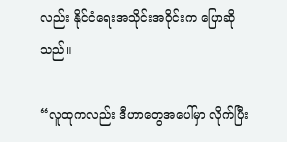လည်း နိုင်ငံရေးအသိုင်းအဝိုင်းက ပြောဆိုသည်။

“လူထုကလည်း ဒီဟာတွေအပေါ်မှာ လိုက်ပြီး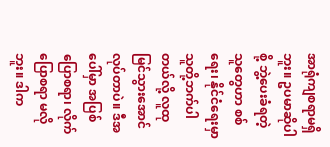အာရုံကျစရာမရှိဘူး။ ဥပမာဆိုပါစို့ ဘွဲ့ပေးခံရတဲ့သူတွေဟာ စစ်ရေး၊ နိုင်ငံရေးမှာ သူတို့ဘက်ပါတယ်လို့ လူထုမြင်သွားအောင် လုပ်တာပဲ။ ဒီအပေါ်မှာ အပြစ်ပြောစရာ၊ လိုက်ပြောစရာ မလိုဘူး။ ဒါက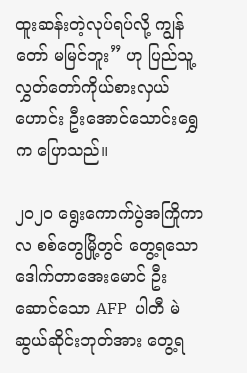ထူးဆန်းတဲ့လုပ်ရပ်လို့ ကျွန်တော် မမြင်ဘူး” ဟု ပြည်သူ့လွှတ်တော်ကိုယ်စားလှယ်ဟောင်း ဦးအောင်သောင်းရွှေက ပြောသည်။

၂၀၂၀ ရွေးကောက်ပွဲအကြိုကာလ စစ်တွေမြို့တွင် တွေ့ရသော ဒေါက်တာအေးမောင် ဦးဆောင်သော AFP  ပါတီ မဲဆွယ်ဆိုင်းဘုတ်အား တွေ့ရ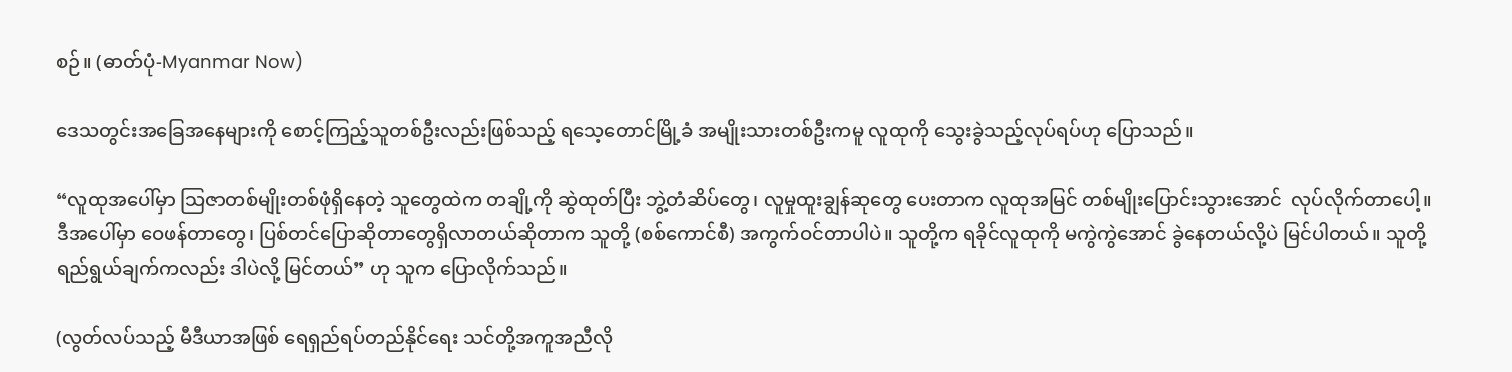စဉ်။ (ဓာတ်ပုံ-Myanmar Now)

ဒေသတွင်းအခြေအနေများကို စောင့်ကြည့်သူတစ်ဦးလည်းဖြစ်သည့် ရသေ့တောင်မြို့ခံ အမျိုးသားတစ်ဦးကမူ လူထုကို သွေးခွဲသည့်လုပ်ရပ်ဟု ပြောသည်။

“လူထုအပေါ်မှာ သြဇာတစ်မျိုးတစ်ဖုံရှိနေတဲ့ သူတွေထဲက တချို့ကို ဆွဲထုတ်ပြီး ဘွဲ့တံဆိပ်တွေ၊ လူမှုထူးချွန်ဆုတွေ ပေးတာက လူထုအမြင် တစ်မျိုးပြောင်းသွားအောင်  လုပ်လိုက်တာပေါ့။ ဒီအပေါ်မှာ ဝေဖန်တာတွေ၊ ပြစ်တင်ပြောဆိုတာတွေရှိလာတယ်ဆိုတာက သူတို့ (စစ်ကောင်စီ) အကွက်ဝင်တာပါပဲ။ သူတို့က ရခိုင်လူထုကို မကွဲကွဲအောင် ခွဲနေတယ်လို့ပဲ မြင်ပါတယ်။ သူတို့ရည်ရွယ်ချက်ကလည်း ဒါပဲလို့ မြင်တယ်” ဟု သူက ပြောလိုက်သည်။

(လွတ်လပ်သည့် မီဒီယာအဖြစ် ရေရှည်ရပ်တည်နိုင်ရေး သင်တို့အကူအညီလို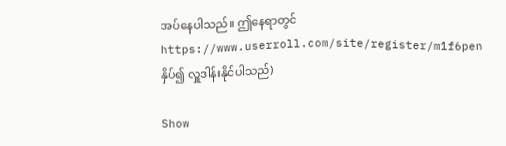အပ်နေပါသည်။ ဤနေရာတွင် https://www.userroll.com/site/register/m1f6pen နှိပ်၍ လှူဒါန်းနိုင်ပါသည်)

Show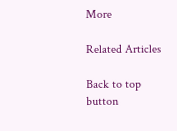More

Related Articles

Back to top button